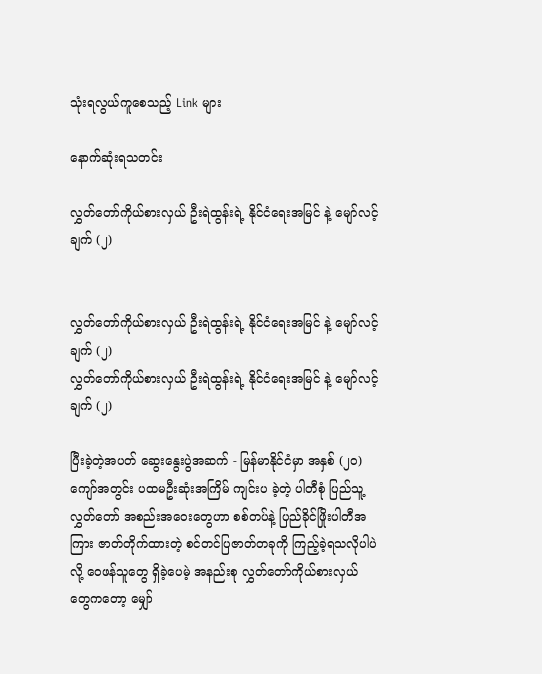သုံးရလွယ်ကူစေသည့် Link များ

နောက်ဆုံးရသတင်း

လွှတ်တော်ကိုယ်စားလှယ် ဦးရဲထွန်းရဲ့ နိုင်ငံရေးအမြင် နဲ့ မျော်လင့်ချက် (၂)


လွှတ်တော်ကိုယ်စားလှယ် ဦးရဲထွန်းရဲ့ နိုင်ငံရေးအမြင် နဲ့ မျော်လင့်ချက် (၂)
လွှတ်တော်ကိုယ်စားလှယ် ဦးရဲထွန်းရဲ့ နိုင်ငံရေးအမြင် နဲ့ မျော်လင့်ချက် (၂)

ပြီးခဲ့တဲ့အပတ် ဆွေးနွေးပွဲအဆက် - မြန်မာနိုင်ငံမှာ အနှစ် (၂၀) ကျော်အတွင်း ပထမဦးဆုံးအကြိမ် ကျင်းပ ခဲ့တဲ့ ပါတီစုံ ပြည်သူ့လွှတ်တော် အစည်းအဝေးတွေဟာ စစ်တပ်နဲ့ ပြည်ခိုင်ဖြိုးပါတီအကြား ဇာတ်တိုက်ထားတဲ့ စင်တင်ပြဇာတ်တခုကို ကြည့်ခဲ့ရသလိုပါပဲလို့ ဝေဖန်သူတွေ ရှိခဲ့ပေမဲ့ အနည်းစု လွှတ်တော်ကိုယ်စားလှယ် တွေကတော့ မျှော်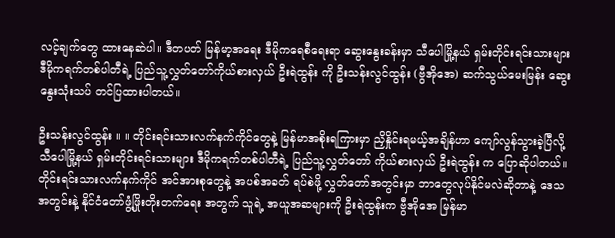လင့်ချက်တွေ ထားနေဆဲပါ။ ဒီတပတ် မြန်မာ့အရေး ဒီမိုကရေစီရေးရာ ဆွေးနွေးခန်းမှာ သီပေါမြို့နယ် ရှမ်းတိုင်းရင်းသားများ ဒီမိုကရက်တစ်ပါတီရဲ့ ပြည်သူ့လွှတ်တော်ကိုယ်စားလှယ် ဦးရဲထွန်း ကို ဦးသန်းလွင်ထွန်း (ဗွီအိုအေ) ဆက်သွယ်မေးမြန်း ဆွေးနွေးသုံးသပ် တင်ပြထားပါတယ်။

ဦးသန်းလွင်ထွန်း ။ ။ တိုင်းရင်းသားလက်နက်ကိုင်တွေနဲ့ မြန်မာအစိုးရကြားမှာ ညှိနှိုင်းရမယ့်အချိန်ဟာ ကျော်လွန်သွားခဲ့ပြီလို့ သီပေါမြို့နယ် ရှမ်းတိုင်းရင်းသားများ ဒီမိုကရက်တစ်ပါတီရဲ့ ပြည်သူ့လွှတ်တော် ကိုယ်စားလှယ် ဦးရဲထွန်း က ပြောဆိုပါတယ်။ တိုင်းရင်းသားလက်နက်ကိုင် အင်အားစုတွေနဲ့ အပစ်အခတ် ရပ်စဲဖို့ လွှတ်တော်အတွင်းမှာ ဘာတွေလုပ်နိုင်မလဲဆိုတာနဲ့ ဒေသအတွင်းနဲ့ နိုင်ငံတော်ဖွံ့ဖြိုးတိုးတက်ရေး အတွက် သူရဲ့ အယူအဆများကို ဦးရဲထွန်းက ဗွီအိုအေ မြန်မာ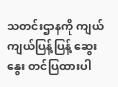သတင်းဌာနကို ကျယ်ကျယ်ပြန့်ပြန့် ဆွေးနွေး တင်ပြထားပါ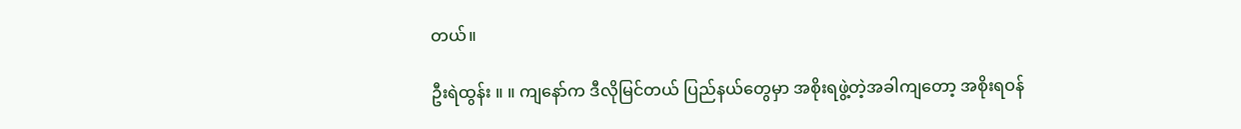တယ်။

ဦးရဲထွန်း ။ ။ ကျနော်က ဒီလိုမြင်တယ် ပြည်နယ်တွေမှာ အစိုးရဖွဲ့တဲ့အခါကျတော့ အစိုးရဝန်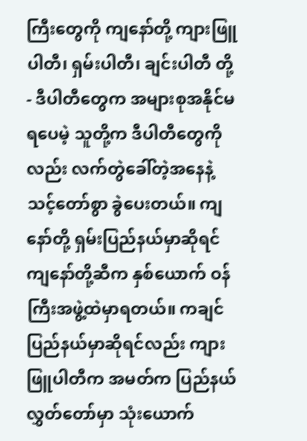ကြီးတွေကို ကျနော်တို့ ကျားဖြူပါတီ၊ ရှမ်းပါတီ၊ ချင်းပါတီ တို့ - ဒီပါတီတွေက အများစုအနိုင်မရပေမဲ့ သူတို့က ဒီပါတီတွေကိုလည်း လက်တွဲခေါ်တဲ့အနေနဲ့ သင့်တော်စွာ ခွဲပေးတယ်။ ကျနော်တို့ ရှမ်းပြည်နယ်မှာဆိုရင် ကျနော်တို့ဆီက နှစ်ယောက် ဝန်ကြီးအဖွဲ့ထဲမှာရတယ်။ ကချင်ပြည်နယ်မှာဆိုရင်လည်း ကျားဖြူပါတီက အမတ်က ပြည်နယ်လွှတ်တော်မှာ သုံးယောက်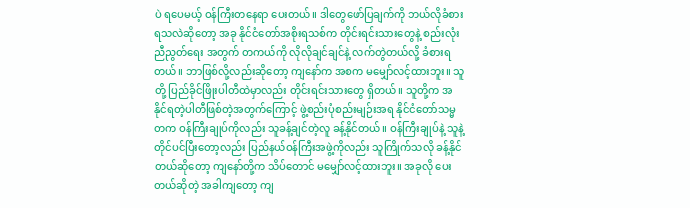ပဲ ရပေမယ့် ဝန်ကြီးတနေရာ ပေးတယ်။ ဒါတွေဖော်ပြချက်ကို ဘယ်လိုခံစားရသလဲဆိုတော့ အခု နိုင်ငံတော်အစိုးရသစ်က တိုင်းရင်းသားတွေနဲ့ စည်းလုံးညီညွတ်ရေး အတွက် တကယ်ကို လိုလိုချင်ချင်နဲ့ လက်တွဲတယ်လို့ ခံစားရတယ်။ ဘာဖြစ်လို့လည်းဆိုတော့ ကျနော်က အစက မမျှော်လင့်ထားဘူး။ သူတို့ ပြည်ခိုင်ဖြိုးပါတီထဲမှာလည်း တိုင်းရင်းသားတွေ ရှိတယ်။ သူတို့က အနိုင်ရတဲ့ပါတီဖြစ်တဲ့အတွက်ကြောင့် ဖွဲ့စည်းပုံစည်းမျဉ်းအရ နိုင်ငံတော်သမ္မတက ဝန်ကြီးချုပ်ကိုလည်း သူခန့်ချင်တဲ့လူ ခန့်နိုင်တယ်။ ဝန်ကြီးချုပ်နဲ့ သူနဲ့ တိုင်ပင်ပြီးတော့လည်း ပြည်နယ်ဝန်ကြီးအဖွဲ့ကိုလည်း သူကြိုက်သလို ခန့်နိုင်တယ်ဆိုတော့ ကျနော်တို့က သိပ်တောင် မမျှော်လင့်ထားဘူး။ အခုလို ပေးတယ်ဆိုတဲ့ အခါကျတော့ ကျ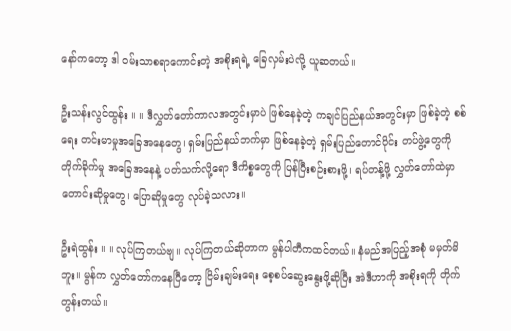နော်ကတော့ ဒါ ဝမ်းသာစရာကောင်းတဲ့ အစိုးရရဲ့ ခြေလှမ်းပဲလို့ ယူဆတယ်။

ဦးသန်းလွင်ထွန်း ။ ။ ဒီလွှတ်တော်ကာလအတွင်းမှာပဲ ဖြစ်နေခဲ့တဲ့ ကချင်ပြည်နယ်အတွင်းမှာ ဖြစ်ခဲ့တဲ့ စစ်ရေး တင်းမာမှုအခြေအနေတွေ၊ ရှမ်းပြည်နယ်ဘက်မှာ ဖြစ်နေခဲ့တဲ့ ရှမ်းပြည်တောင်ပိုင်း တပ်ဖွဲ့တွေကို တိုက်ခိုက်မှု အခြေအနေနဲ့ ပတ်သက်လို့ရော ဒီကိစ္စတွေကို ပြန်ပြီးစဉ်းစားဖို့၊ ရပ်တန့်ဖို့ လွှတ်တော်ထဲမှာ တောင်းဆိုမှုတွေ၊ ပြောဆိုမှုတွေ လုပ်ခဲ့သလား။

ဦးရဲထွန်း ။ ။ လုပ်ကြတယ်ဗျ။ လုပ်ကြတယ်ဆိုတာက မွန်ပါတီကထင်တယ်။ နံမည်အပြည့်အစုံ မမှတ်မိဘူး။ မွန်က လွှတ်တော်ကနေပြီတော့ ငြိမ်းချမ်းရေး စေ့စပ်ဆွေးနွေးဖို့ဆိုပြီး အဲဒီဟာကို အစိုးရကို တိုက်တွန်းတယ်။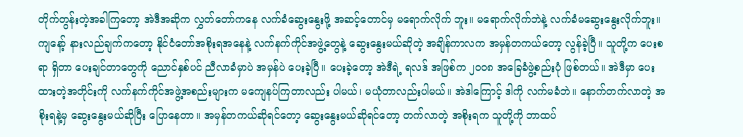တိုက်တွန်းတဲ့အခါကြတော့ အဲဒီအဆိုက လွှတ်တော်ကနေ လက်ခံဆွေးနွေးဖို့ အဆင့်တောင်မှ မရောက်လိုက် ဘူး။ မရောက်လိုက်ဘဲနဲ့ လက်ခံမဆွေးနွေးလိုက်ဘူး။ ကျနော့် နားလည်ချက်ကတော့ နိုင်ငံတော်အစိုးရအနေနဲ့ လက်နက်ကိုင်အဖွဲ့တွေနဲ့ ဆွေးနွေးမယ်ဆိုတဲ့ အချိန်ကာလက အမှန်တကယ်တော့ လွန်ခဲ့ပြီ။ သူတို့က ပေးစရာ ရှိတာ ပေးချင်တာတွေကို ညောင်နှစ်ပင် ညီလာခံမှာပဲ အမှန်ပဲ ပေးခဲ့ပြီ။ ပေးခဲ့တော့ အဲဒီရဲ့ ရလဒ် အဖြစ်က ၂၀၀၈ အခြေခံဖွဲ့စည်းပုံ ဖြစ်တယ်။ အဲဒီမှာ ပေးထားတဲ့အတိုင်းကို လက်နက်ကိုင်အဖွဲ့အစည်းများက မကျေနပ်ကြတာလည်း ပါမယ်၊ မယုံတာလည်းပါမယ်။ အဲဒါကြောင့် ဒါကို လက်မခံဘဲ။ နောက်တက်လာတဲ့ အစိုးရနဲ့မှ ဆွေးနွေးမယ်ဆိုပြီး ပြောနေတာ။ အမှန်တကယ်ဆိုရင်တော့ ဆွေးနွေးမယ်ဆိုရင်တော့ တက်လာတဲ့ အစိုးရက သူတို့ကို ဘာထပ်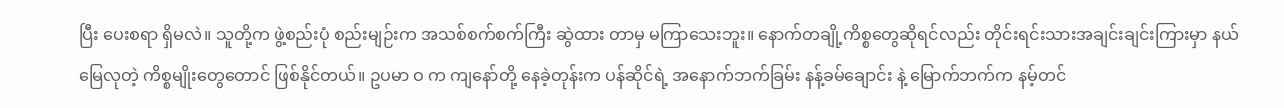ပြီး ပေးစရာ ရှိမလဲ။ သူတို့က ဖွဲ့စည်းပုံ စည်းမျဉ်းက အသစ်စက်စက်ကြီး ဆွဲထား တာမှ မကြာသေးဘူး။ နောက်တချို့ကိစ္စတွေဆိုရင်လည်း တိုင်းရင်းသားအချင်းချင်းကြားမှာ နယ်မြေလုတဲ့ ကိစ္စမျိုးတွေတောင် ဖြစ်နိုင်တယ်။ ဥပမာ ဝ က ကျနော်တို့ နေခဲ့တုန်းက ပန်ဆိုင်ရဲ့ အနောက်ဘက်ခြမ်း နန့်ခမ်ချောင်း နဲ့ မြောက်ဘက်က နမ့်တင်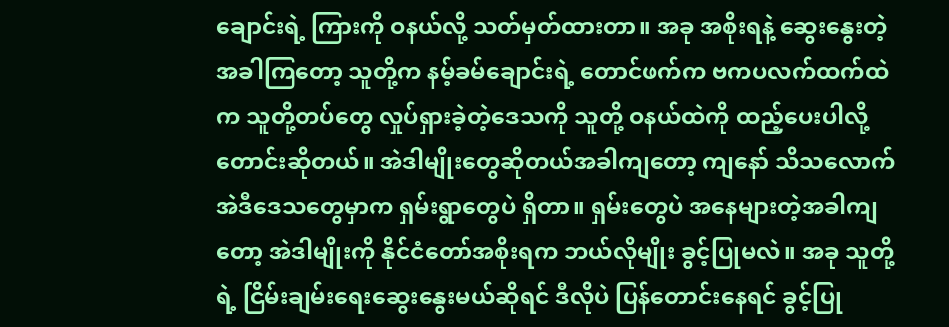ချောင်းရဲ့ ကြားကို ဝနယ်လို့ သတ်မှတ်ထားတာ။ အခု အစိုးရနဲ့ ဆွေးနွေးတဲ့အခါကြတော့ သူတို့က နမ့်ခမ်ချောင်းရဲ့ တောင်ဖက်က ဗကပလက်ထက်ထဲက သူတို့တပ်တွေ လှုပ်ရှားခဲ့တဲ့ဒေသကို သူတို့ ဝနယ်ထဲကို ထည့်ပေးပါလို့ တောင်းဆိုတယ်။ အဲဒါမျိုးတွေဆိုတယ်အခါကျတော့ ကျနော် သိသလောက် အဲဒီဒေသတွေမှာက ရှမ်းရွာတွေပဲ ရှိတာ။ ရှမ်းတွေပဲ အနေများတဲ့အခါကျတော့ အဲဒါမျိုးကို နိုင်ငံတော်အစိုးရက ဘယ်လိုမျိုး ခွင့်ပြုမလဲ။ အခု သူတို့ရဲ့ ငြိမ်းချမ်းရေးဆွေးနွေးမယ်ဆိုရင် ဒီလိုပဲ ပြန်တောင်းနေရင် ခွင့်ပြု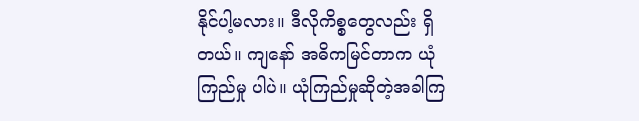နိုင်ပါ့မလား။ ဒီလိုကိစ္စတွေလည်း ရှိတယ်။ ကျနော် အဓိကမြင်တာက ယုံကြည်မှု ပါပဲ။ ယုံကြည်မှုဆိုတဲ့အခါကြ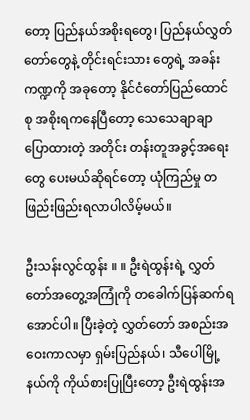တော့ ပြည်နယ်အစိုးရတွေ၊ ပြည်နယ်လွှတ်တော်တွေနဲ့ တိုင်းရင်းသား တွေရဲ့ အခန်းကဏ္ဍကို အခုတော့ နိုင်ငံတော်ပြည်ထောင်စု အစိုးရကနေပြီတော့ သေသေချာချာ ပြောထားတဲ့ အတိုင်း တန်းတူအခွင့်အရေးတွေ ပေးမယ်ဆိုရင်တော့ ယုံကြည်မှု တဖြည်းဖြည်းရလာပါလိမ့်မယ်။

ဦးသန်းလွင်ထွန်း ။ ။ ဦးရဲထွန်းရဲ့ လွှတ်တော်အတွေ့အကြုံကို တခေါက်ပြန်ဆက်ရအောင်ပါ။ ပြီးခဲ့တဲ့ လွှတ်တော် အစည်းအဝေးကာလမှာ ရှမ်းပြည်နယ်၊ သီပေါမြို့နယ်ကို ကိုယ်စားပြုပြီးတော့ ဦးရဲထွန်းအ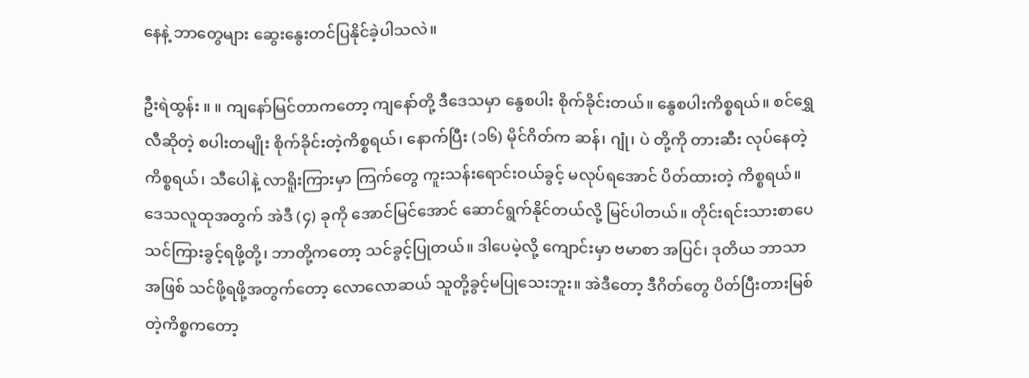နေနဲ့ ဘာတွေများ ဆွေးနွေးတင်ပြနိုင်ခဲ့ပါသလဲ။

ဦးရဲထွန်း ။ ။ ကျနော်မြင်တာကတော့ ကျနော်တို့ ဒီဒေသမှာ နွေစပါး စိုက်ခိုင်းတယ်။ နွေစပါးကိစ္စရယ်။ စင်ရွှေလီဆိုတဲ့ စပါးတမျိုး စိုက်ခိုင်းတဲ့ကိစ္စရယ်၊ နောက်ပြီး (၁၆) မိုင်ဂိတ်က ဆန်၊ ဂျုံ၊ ပဲ တို့ကို တားဆီး လုပ်နေတဲ့ကိစ္စရယ်၊ သီပေါနဲ့ လာရိူးကြားမှာ ကြက်တွေ ကူးသန်းရောင်းဝယ်ခွင့် မလုပ်ရအောင် ပိတ်ထားတဲ့ ကိစ္စရယ်။ ဒေသလူထုအတွက် အဲဒီ (၄) ခုကို အောင်မြင်အောင် ဆောင်ရွက်နိုင်တယ်လို့ မြင်ပါတယ်။ တိုင်းရင်းသားစာပေ သင်ကြားခွင့်ရဖို့တို့၊ ဘာတို့ကတော့ သင်ခွင့်ပြုတယ်။ ဒါပေမဲ့လို့ ကျောင်းမှာ ဗမာစာ အပြင်၊ ဒုတိယ ဘာသာအဖြစ် သင်ဖို့ရဖို့အတွက်တော့ လောလောဆယ် သူတို့ခွင့်မပြုသေးဘူး။ အဲဒီတော့ ဒီဂိတ်တွေ ပိတ်ပြီးတားမြစ်တဲ့ကိစ္စကတော့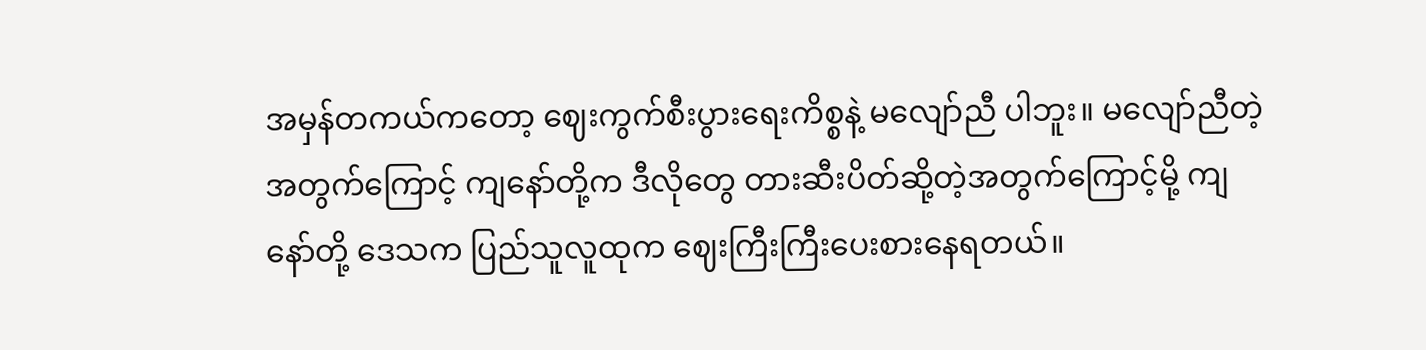အမှန်တကယ်ကတော့ ဈေးကွက်စီးပွားရေးကိစ္စနဲ့ မလျော်ညီ ပါဘူး။ မလျော်ညီတဲ့အတွက်ကြောင့် ကျနော်တို့က ဒီလိုတွေ တားဆီးပိတ်ဆို့တဲ့အတွက်ကြောင့်မို့ ကျနော်တို့ ဒေသက ပြည်သူလူထုက ဈေးကြီးကြီးပေးစားနေရတယ်။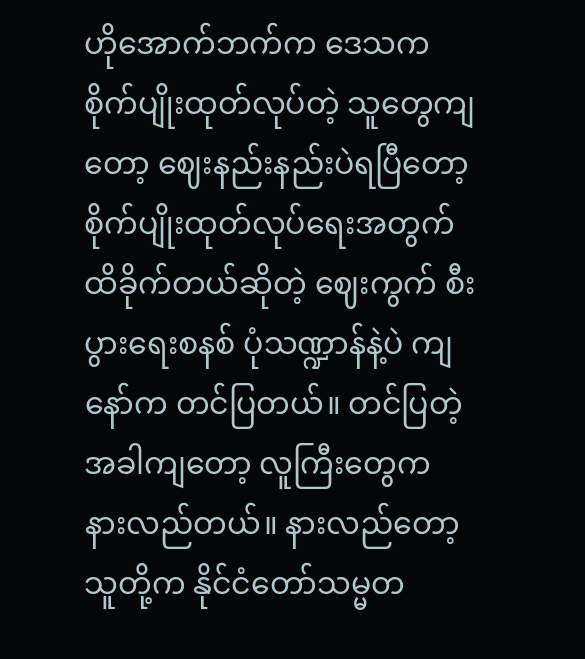ဟိုအောက်ဘက်က ဒေသက စိုက်ပျိုးထုတ်လုပ်တဲ့ သူတွေကျတော့ ဈေးနည်းနည်းပဲရပြီတော့ စိုက်ပျိုးထုတ်လုပ်ရေးအတွက် ထိခိုက်တယ်ဆိုတဲ့ ဈေးကွက် စီးပွားရေးစနစ် ပုံသဏ္ဍာန်နဲ့ပဲ ကျနော်က တင်ပြတယ်။ တင်ပြတဲ့အခါကျတော့ လူကြီးတွေက နားလည်တယ်။ နားလည်တော့ သူတို့က နိုင်ငံတော်သမ္မတ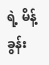ရဲ့ မိန့်ခွန်း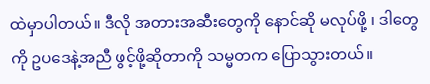ထဲမှာပါတယ်။ ဒီလို အတားအဆီးတွေကို နောင်ဆို မလုပ်ဖို့ ၊ ဒါတွေကို ဥပဒေနဲ့အညီ ဖွင့်ဖို့ဆိုတာကို သမ္မတက ပြောသွားတယ်။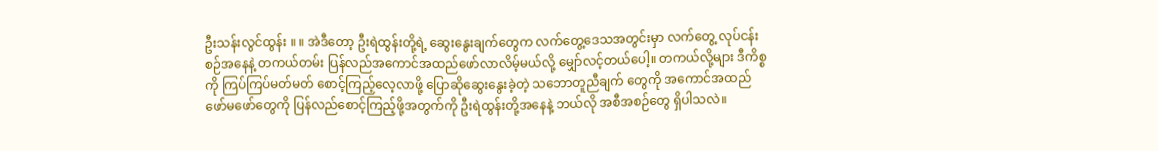ဦးသန်းလွင်ထွန်း ။ ။ အဲဒီတော့ ဦးရဲထွန်းတို့ရဲ့ ဆွေးနွေးချက်တွေက လက်တွေ့ဒေသအတွင်းမှာ လက်တွေ့ လုပ်ငန်းစဉ်အနေနဲ့ တကယ်တမ်း ပြန်လည်အကောင်အထည်ဖော်လာလိမ့်မယ်လို့ မျှော်လင့်တယ်ပေါ့။ တကယ်လို့များ ဒီကိစ္စကို ကြပ်ကြပ်မတ်မတ် စောင့်ကြည့်လေ့လာဖို့ ပြောဆိုဆွေးနွေးခဲ့တဲ့ သဘောတူညီချက် တွေကို အကောင်အထည်ဖော်မဖော်တွေကို ပြန်လည်စောင့်ကြည့်ဖို့အတွက်ကို ဦးရဲထွန်းတို့အနေနဲ့ ဘယ်လို အစီအစဉ်တွေ ရှိပါသလဲ။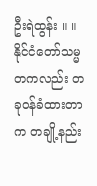ဦးရဲထွန်း ။ ။ နိုင်ငံတော်သမ္မတကလည်း တခုဝန်ခံထားတာက တချို့နည်း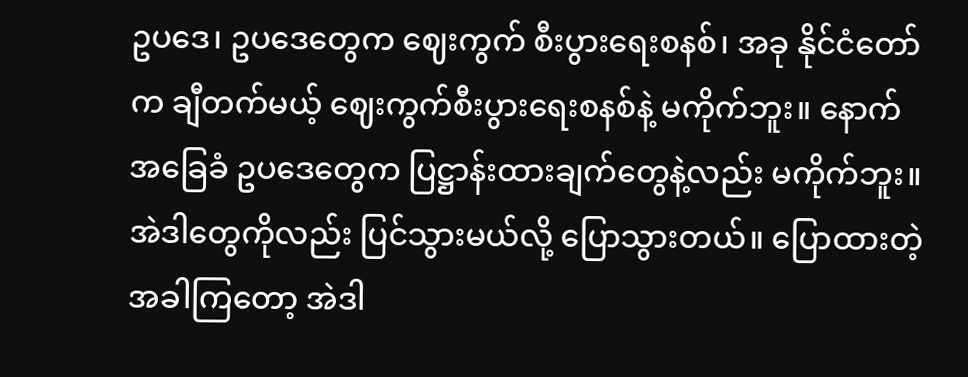ဥပဒေ၊ ဥပဒေတွေက ဈေးကွက် စီးပွားရေးစနစ်၊ အခု နိုင်ငံတော်က ချီတက်မယ့် ဈေးကွက်စီးပွားရေးစနစ်နဲ့ မကိုက်ဘူး။ နောက် အခြေခံ ဥပဒေတွေက ပြဋ္ဌာန်းထားချက်တွေနဲ့လည်း မကိုက်ဘူး။ အဲဒါတွေကိုလည်း ပြင်သွားမယ်လို့ ပြောသွားတယ်။ ပြောထားတဲ့အခါကြတော့ အဲဒါ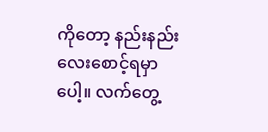ကိုတော့ နည်းနည်းလေးစောင့်ရမှာပေါ့။ လက်တွေ့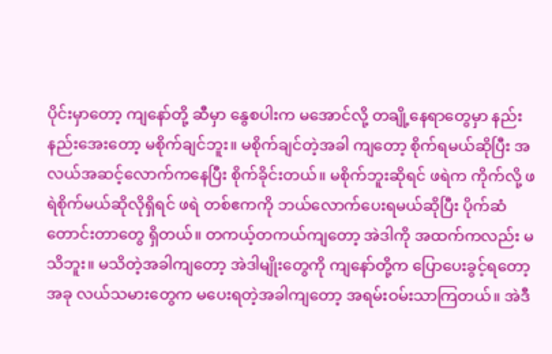ပိုင်းမှာတော့ ကျနော်တို့ ဆီမှာ နွေစပါးက မအောင်လို့ တချို့နေရာတွေမှာ နည်းနည်းအေးတော့ မစိုက်ချင်ဘူး။ မစိုက်ချင်တဲ့အခါ ကျတော့ စိုက်ရမယ်ဆိုပြီး အလယ်အဆင့်လောက်ကနေပြီး စိုက်ခိုင်းတယ်။ မစိုက်ဘူးဆိုရင် ဖရဲက ကိုက်လို့ ဖရဲစိုက်မယ်ဆိုလိုရှိရင် ဖရဲ တစ်ဧကကို ဘယ်လောက်ပေးရမယ်ဆိုပြီး ပိုက်ဆံတောင်းတာတွေ ရှိတယ်။ တကယ့်တကယ်ကျတော့ အဲဒါကို အထက်ကလည်း မသိဘူး။ မသိတဲ့အခါကျတော့ အဲဒါမျိုးတွေကို ကျနော်တို့က ပြောပေးခွင့်ရတော့ အခု လယ်သမားတွေက မပေးရတဲ့အခါကျတော့ အရမ်းဝမ်းသာကြတယ်။ အဲဒီ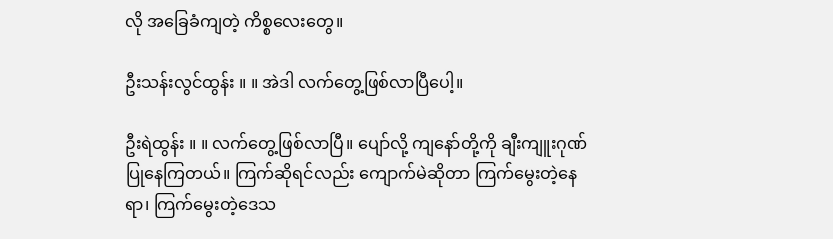လို အခြေခံကျတဲ့ ကိစ္စလေးတွေ။

ဦးသန်းလွင်ထွန်း ။ ။ အဲဒါ လက်တွေ့ဖြစ်လာပြီပေါ့။

ဦးရဲထွန်း ။ ။ လက်တွေ့ဖြစ်လာပြီ။ ပျော်လို့ ကျနော်တို့ကို ချီးကျူးဂုဏ်ပြုနေကြတယ်။ ကြက်ဆိုရင်လည်း ကျောက်မဲဆိုတာ ကြက်မွေးတဲ့နေရာ၊ ကြက်မွေးတဲ့ဒေသ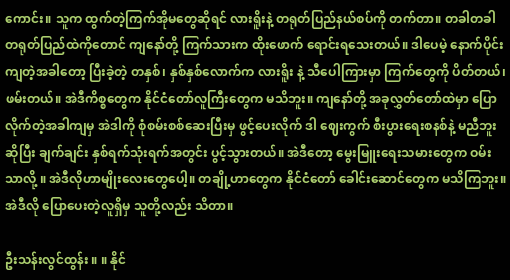ကောင်း။ သူက ထွက်တဲ့ကြက်အိုမတွေဆိုရင် လားရိူးနဲ့ တရုတ်ပြည်နယ်စပ်ကို တက်တာ။ တခါတခါ တရုတ်ပြည်ထဲကိုတောင် ကျနော်တို့ ကြက်သားက ထိုးဖောက် ရောင်းရသေးတယ်။ ဒါပေမဲ့ နောက်ပိုင်းကျတဲ့အခါတော့ ပြီးခဲ့တဲ့ တနှစ်၊ နှစ်နှစ်လောက်က လားရိူး နဲ့ သီပေါကြားမှာ ကြက်တွေကို ပိတ်တယ်၊ ဖမ်းတယ်။ အဲဒီကိစ္စတွေက နိုင်ငံတော်လူကြီးတွေက မသိဘူး။ ကျနော်တို့ အခုလွှတ်တော်ထဲမှာ ပြောလိုက်တဲ့အခါကျမှ အဲဒါကို စုံစမ်းစစ်ဆေးပြီးမှ ဖွင့်ပေးလိုက် ဒါ ဈေးကွက် စီးပွားရေးစနစ်နဲ့ မညီဘူးဆိုပြီး ချက်ချင်း နှစ်ရက်သုံးရက်အတွင်း ပွင့်သွားတယ်။ အဲဒီတော့ မွေးမြူးရေးသမားတွေက ဝမ်းသာလို့ ။ အဲဒီလိုဟာမျိုးလေးတွေပေါ့။ တချို့ဟာတွေက နိုင်ငံတော် ခေါင်းဆောင်တွေက မသိကြဘူး။ အဲဒီလို ပြောပေးတဲ့လူရှိမှ သူတို့လည်း သိတာ။

ဦးသန်းလွင်ထွန်း ။ ။ နိုင်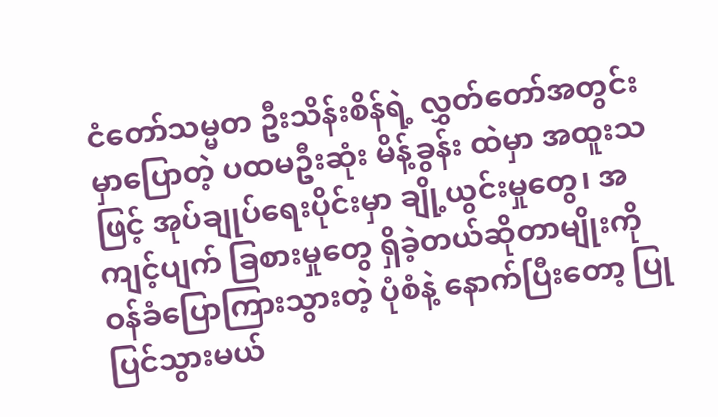ငံတော်သမ္မတ ဦးသိန်းစိန်ရဲ့ လွှတ်တော်အတွင်းမှာပြောတဲ့ ပထမဦးဆုံး မိန့်ခွန်း ထဲမှာ အထူးသဖြင့် အုပ်ချုပ်ရေးပိုင်းမှာ ချို့ယွင်းမှုတွေ၊ အကျင့်ပျက် ခြစားမှုတွေ ရှိခဲ့တယ်ဆိုတာမျိုးကို ဝန်ခံပြောကြားသွားတဲ့ ပုံစံနဲ့ နောက်ပြီးတော့ ပြုပြင်သွားမယ်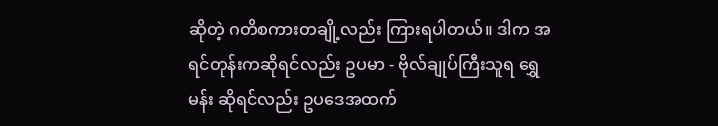ဆိုတဲ့ ဂတိစကားတချို့လည်း ကြားရပါတယ်။ ဒါက အရင်တုန်းကဆိုရင်လည်း ဥပမာ - ဗိုလ်ချုပ်ကြီးသူရ ရွှေမန်း ဆိုရင်လည်း ဥပဒေအထက်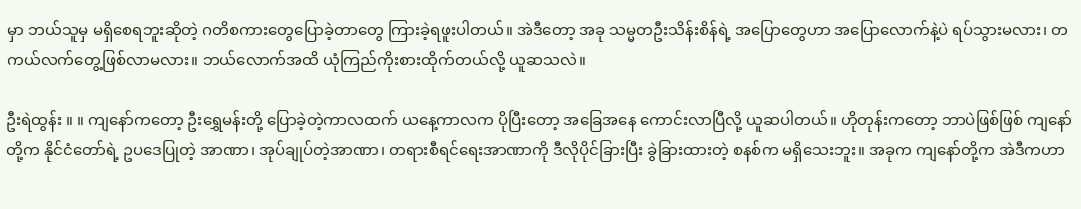မှာ ဘယ်သူမှ မရှိစေရဘူးဆိုတဲ့ ဂတိစကားတွေပြောခဲ့တာတွေ ကြားခဲ့ရဖူးပါတယ်။ အဲဒီတော့ အခု သမ္မတဦးသိန်းစိန်ရဲ့ အပြောတွေဟာ အပြောလောက်နဲ့ပဲ ရပ်သွားမလား၊ တကယ်လက်တွေ့ဖြစ်လာမလား။ ဘယ်လောက်အထိ ယုံကြည်ကိုးစားထိုက်တယ်လို့ ယူဆသလဲ။

ဦးရဲထွန်း ။ ။ ကျနော်ကတော့ ဦးရွှေမန်းတို့ ပြောခဲ့တဲ့ကာလထက် ယနေ့ကာလက ပိုပြီးတော့ အခြေအနေ ကောင်းလာပြီလို့ ယူဆပါတယ်။ ဟိုတုန်းကတော့ ဘာပဲဖြစ်ဖြစ် ကျနော်တို့က နိုင်ငံတော်ရဲ့ ဥပဒေပြုတဲ့ အာဏာ၊ အုပ်ချုပ်တဲ့အာဏာ၊ တရားစီရင်ရေးအာဏာကို ဒီလိုပိုင်ခြားပြီး ခွဲခြားထားတဲ့ စနစ်က မရှိသေးဘူး။ အခုက ကျနော်တို့က အဲဒီကဟာ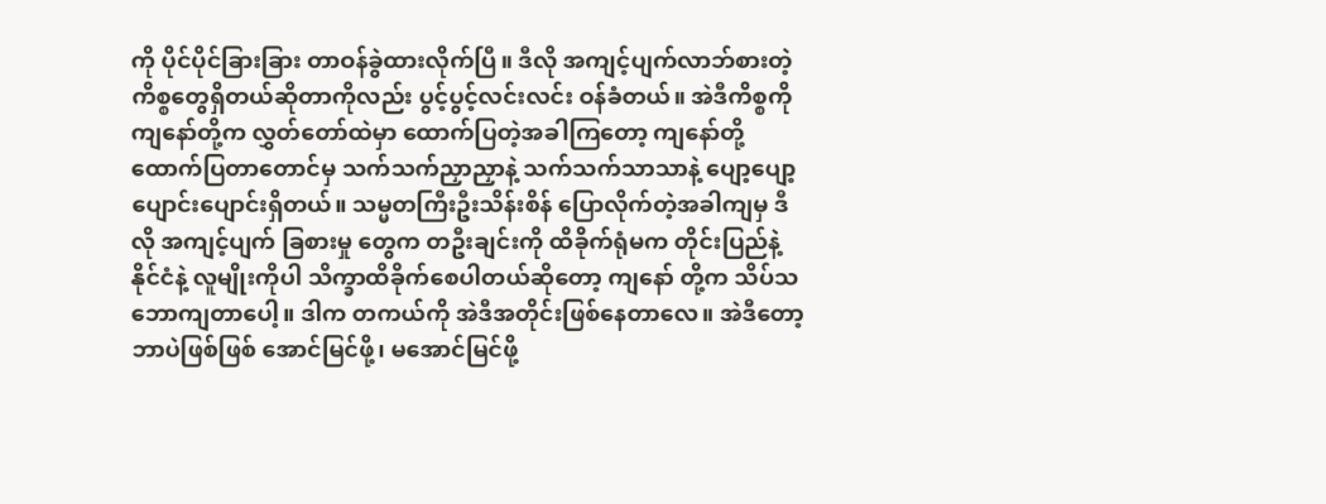ကို ပိုင်ပိုင်ခြားခြား တာဝန်ခွဲထားလိုက်ပြီ။ ဒီလို အကျင့်ပျက်လာဘ်စားတဲ့ ကိစ္စတွေရှိတယ်ဆိုတာကိုလည်း ပွင့်ပွင့်လင်းလင်း ဝန်ခံတယ်။ အဲဒီကိစ္စကို ကျနော်တို့က လွှတ်တော်ထဲမှာ ထောက်ပြတဲ့အခါကြတော့ ကျနော်တို့ ထောက်ပြတာတောင်မှ သက်သက်ညှာညှာနဲ့ သက်သက်သာသာနဲ့ ပျော့ပျော့ပျောင်းပျောင်းရှိတယ်။ သမ္မတကြီးဦးသိန်းစိန် ပြောလိုက်တဲ့အခါကျမှ ဒီလို အကျင့်ပျက် ခြစားမှု တွေက တဦးချင်းကို ထိခိုက်ရုံမက တိုင်းပြည်နဲ့ နိုင်ငံနဲ့ လူမျိုးကိုပါ သိက္ခာထိခိုက်စေပါတယ်ဆိုတော့ ကျနော် တို့က သိပ်သဘောကျတာပေါ့။ ဒါက တကယ်ကို အဲဒီအတိုင်းဖြစ်နေတာလေ။ အဲဒီတော့ ဘာပဲဖြစ်ဖြစ် အောင်မြင်ဖို့၊ မအောင်မြင်ဖို့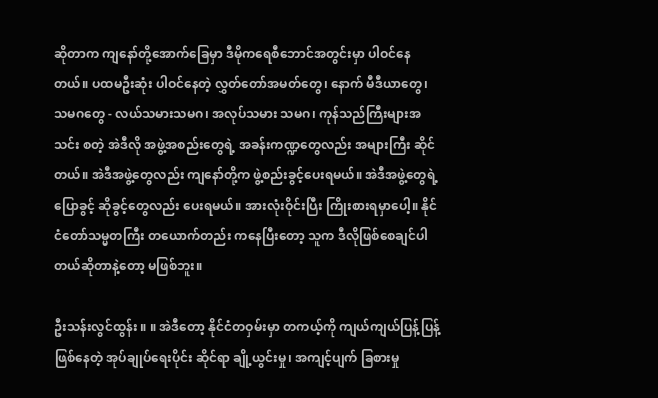ဆိုတာက ကျနော်တို့အောက်ခြေမှာ ဒီမိုကရေစီဘောင်အတွင်းမှာ ပါဝင်နေတယ်။ ပထမဦးဆုံး ပါဝင်နေတဲ့ လွှတ်တော်အမတ်တွေ၊ နောက် မီဒီယာတွေ၊ သမဂတွေ - လယ်သမားသမဂ၊ အလုပ်သမား သမဂ၊ ကုန်သည်ကြီးများအသင်း စတဲ့ အဲဒီလို အဖွဲ့အစည်းတွေရဲ့ အခန်းကဏ္ဍတွေလည်း အများကြီး ဆိုင်တယ်။ အဲဒီအဖွဲ့တွေလည်း ကျနော်တို့က ဖွဲ့စည်းခွင့်ပေးရမယ်။ အဲဒီအဖွဲ့တွေရဲ့ ပြောခွင့် ဆိုခွင့်တွေလည်း ပေးရမယ်။ အားလုံးဝိုင်းပြီး ကြိုးစားရမှာပေါ့။ နိုင်ငံတော်သမ္မတကြီး တယောက်တည်း ကနေပြီးတော့ သူက ဒီလိုဖြစ်စေချင်ပါတယ်ဆိုတာနဲ့တော့ မဖြစ်ဘူး။

ဦးသန်းလွင်ထွန်း ။ ။ အဲဒီတော့ နိုင်ငံတဝှမ်းမှာ တကယ့်ကို ကျယ်ကျယ်ပြန့်ပြန့် ဖြစ်နေတဲ့ အုပ်ချုပ်ရေးပိုင်း ဆိုင်ရာ ချို့ယွင်းမှု၊ အကျင့်ပျက် ခြစားမှု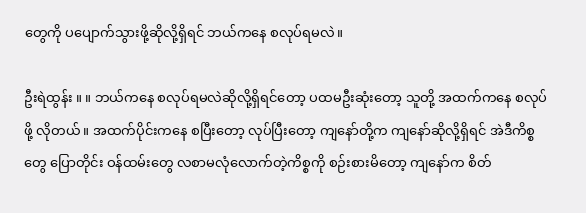တွေကို ပပျောက်သွားဖို့ဆိုလို့ရှိရင် ဘယ်ကနေ စလုပ်ရမလဲ။

ဦးရဲထွန်း ။ ။ ဘယ်ကနေ စလုပ်ရမလဲဆိုလို့ရှိရင်တော့ ပထမဦးဆုံးတော့ သူတို့ အထက်ကနေ စလုပ်ဖို့ လိုတယ်။ အထက်ပိုင်းကနေ စပြီးတော့ လုပ်ပြီးတော့ ကျနော်တို့က ကျနော်ဆိုလို့ရှိရင် အဲဒီကိစ္စတွေ ပြောတိုင်း ဝန်ထမ်းတွေ လစာမလုံလောက်တဲ့ကိစ္စကို စဉ်းစားမိတော့ ကျနော်က စိတ်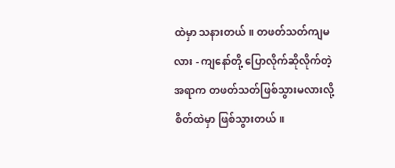ထဲမှာ သနားတယ်။ တဖတ်သတ်ကျမလား - ကျနော်တို့ ပြောလိုက်ဆိုလိုက်တဲ့အရာက တဖတ်သတ်ဖြစ်သွားမလားလို့ စိတ်ထဲမှာ ဖြစ်သွားတယ်။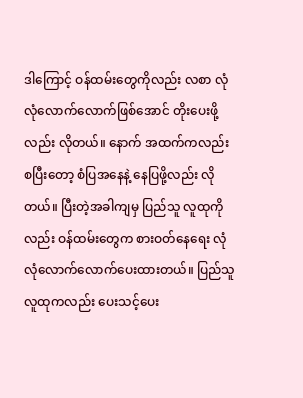ဒါကြောင့် ဝန်ထမ်းတွေကိုလည်း လစာ လုံလုံလောက်လောက်ဖြစ်အောင် တိုးပေးဖို့လည်း လိုတယ်။ နောက် အထက်ကလည်း စပြီးတော့ စံပြအနေနဲ့ နေပြဖို့လည်း လိုတယ်။ ပြီးတဲ့အခါကျမှ ပြည်သူ လူထုကိုလည်း ဝန်ထမ်းတွေက စားဝတ်နေရေး လုံလုံလောက်လောက်ပေးထားတယ်။ ပြည်သူလူထုကလည်း ပေးသင့်ပေး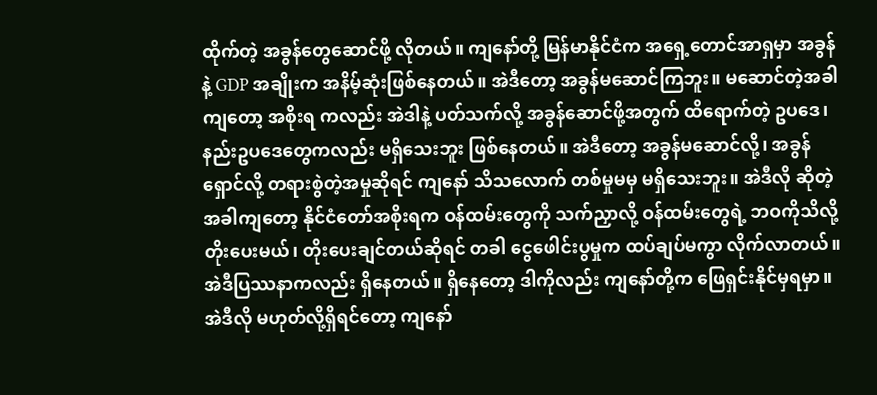ထိုက်တဲ့ အခွန်တွေဆောင်ဖို့ လိုတယ်။ ကျနော်တို့ မြန်မာနိုင်ငံက အရှေ့တောင်အာရှမှာ အခွန်နဲ့ GDP အချိုးက အနိမ့်ဆုံးဖြစ်နေတယ်။ အဲဒီတော့ အခွန်မဆောင်ကြဘူး။ မဆောင်တဲ့အခါကျတော့ အစိုးရ ကလည်း အဲဒါနဲ့ ပတ်သက်လို့ အခွန်ဆောင်ဖို့အတွက် ထိရောက်တဲ့ ဥပဒေ၊ နည်းဥပဒေတွေကလည်း မရှိသေးဘူး ဖြစ်နေတယ်။ အဲဒီတော့ အခွန်မဆောင်လို့၊ အခွန်ရှောင်လို့ တရားစွဲတဲ့အမှုဆိုရင် ကျနော် သိသလောက် တစ်မှုမမှ မရှိသေးဘူး။ အဲဒီလို ဆိုတဲ့အခါကျတော့ နိုင်ငံတော်အစိုးရက ဝန်ထမ်းတွေကို သက်ညှာလို့ ဝန်ထမ်းတွေရဲ့ ဘဝကိုသိလို့ တိုးပေးမယ်၊ တိုးပေးချင်တယ်ဆိုရင် တခါ ငွေဖေါင်းပွမှုက ထပ်ချပ်မကွာ လိုက်လာတယ်။ အဲဒီပြဿနာကလည်း ရှိနေတယ်။ ရှိနေတော့ ဒါကိုလည်း ကျနော်တို့က ဖြေရှင်းနိုင်မှရမှာ။ အဲဒီလို မဟုတ်လို့ရှိရင်တော့ ကျနော်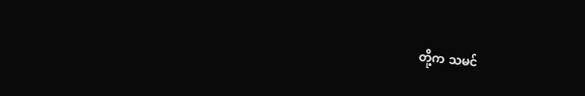တို့က သမင်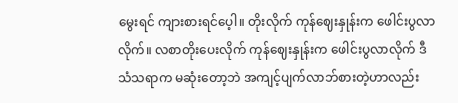မွေးရင် ကျားစားရင်ပေ့ါ။ တိုးလိုက် ကုန်ဈေးနှုန်းက ဖေါင်းပွလာလိုက်။ လစာတိုးပေးလိုက် ကုန်ဈေးနှုန်းက ဖေါင်းပွလာလိုက် ဒီသံသရာက မဆုံးတော့ဘဲ အကျင့်ပျက်လာဘ်စားတဲ့ဟာလည်း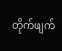တိုက်ဖျက်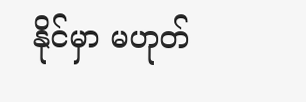နိုင်မှာ မဟုတ်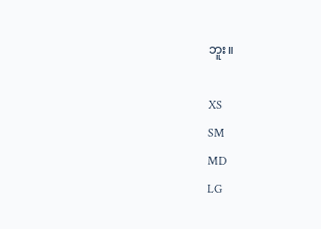ဘူး။

XS
SM
MD
LG